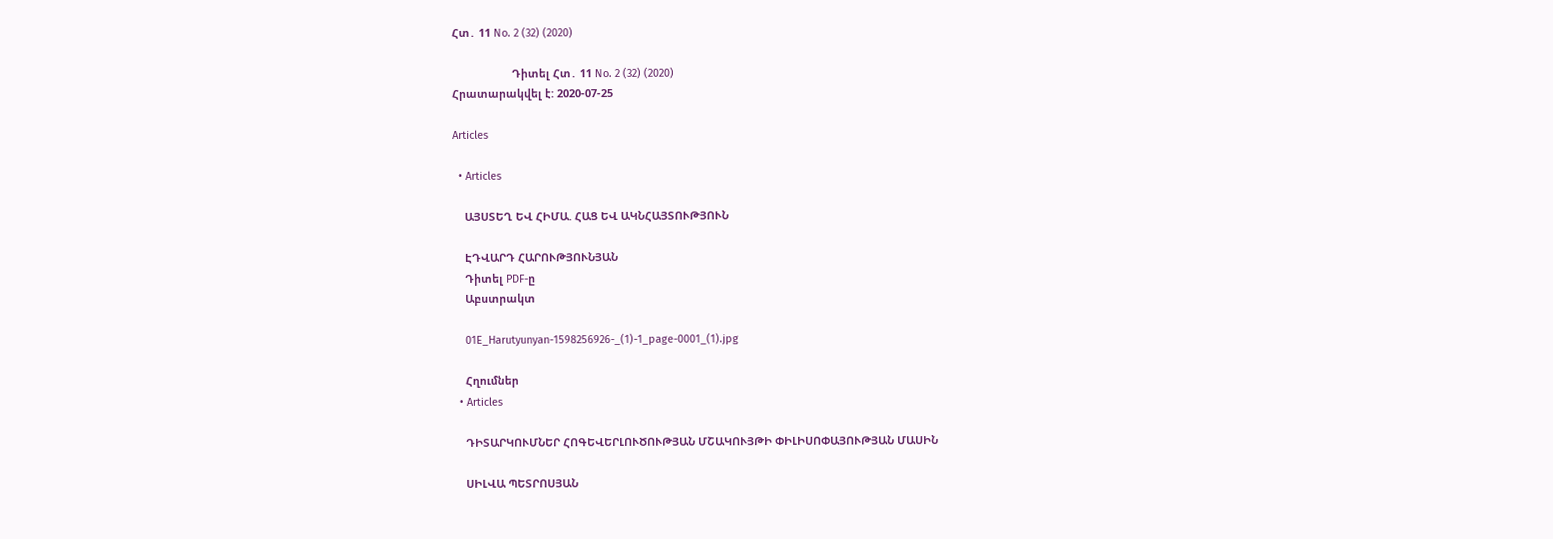Հտ․ 11 No. 2 (32) (2020)

                    Դիտել Հտ․ 11 No. 2 (32) (2020)
Հրատարակվել է: 2020-07-25

Articles

  • Articles

    ԱՅՍՏԵՂ ԵՎ ՀԻՄԱ. ՀԱՑ ԵՎ ԱԿՆՀԱՅՏՈՒԹՅՈՒՆ

    ԷԴՎԱՐԴ ՀԱՐՈՒԹՅՈՒՆՅԱՆ
    Դիտել PDF-ը
    Աբստրակտ

    01E_Harutyunyan-1598256926-_(1)-1_page-0001_(1).jpg

    Հղումներ
  • Articles

    ԴԻՏԱՐԿՈՒՄՆԵՐ ՀՈԳԵՎԵՐԼՈՒԾՈՒԹՅԱՆ ՄՇԱԿՈՒՅԹԻ ՓԻԼԻՍՈՓԱՅՈՒԹՅԱՆ ՄԱՍԻՆ

    ՍԻԼՎԱ ՊԵՏՐՈՍՅԱՆ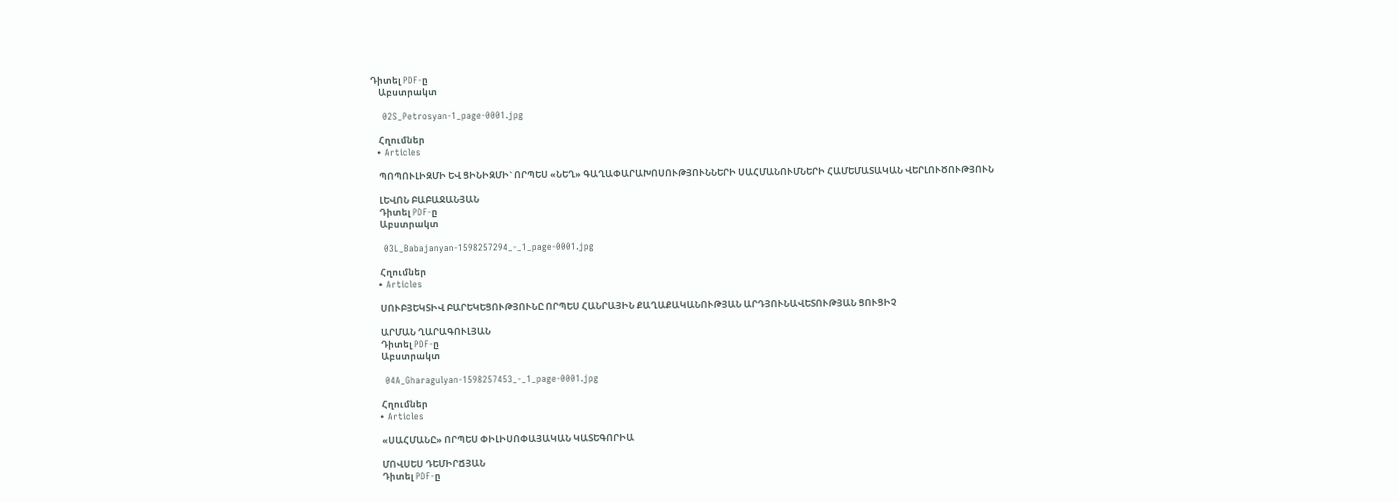Դիտել PDF-ը
    Աբստրակտ

    02S_Petrosyan-1_page-0001.jpg

    Հղումներ
  • Articles

    ՊՈՊՈՒԼԻԶՄԻ ԵՎ ՑԻՆԻԶՄԻ` ՈՐՊԵՍ «ՆԵՂ» ԳԱՂԱՓԱՐԱԽՈՍՈՒԹՅՈՒՆՆԵՐԻ ՍԱՀՄԱՆՈՒՄՆԵՐԻ ՀԱՄԵՄԱՏԱԿԱՆ ՎԵՐԼՈՒԾՈՒԹՅՈՒՆ

    ԼԵՎՈՆ ԲԱԲԱՋԱՆՅԱՆ
    Դիտել PDF-ը
    Աբստրակտ

    03L_Babajanyan-1598257294_-_1_page-0001.jpg

    Հղումներ
  • Articles

    ՍՈՒԲՅԵԿՏԻՎ ԲԱՐԵԿԵՑՈՒԹՅՈՒՆԸ ՈՐՊԵՍ ՀԱՆՐԱՅԻՆ ՔԱՂԱՔԱԿԱՆՈՒԹՅԱՆ ԱՐԴՅՈՒՆԱՎԵՏՈՒԹՅԱՆ ՑՈՒՑԻՉ

    ԱՐՄԱՆ ՂԱՐԱԳՈՒԼՅԱՆ
    Դիտել PDF-ը
    Աբստրակտ

    04A_Gharagulyan-1598257453_-_1_page-0001.jpg

    Հղումներ
  • Articles

    «ՍԱՀՄԱՆԸ» ՈՐՊԵՍ ՓԻԼԻՍՈՓԱՅԱԿԱՆ ԿԱՏԵԳՈՐԻԱ

    ՄՈՎՍԵՍ ԴԵՄԻՐՃՅԱՆ
    Դիտել PDF-ը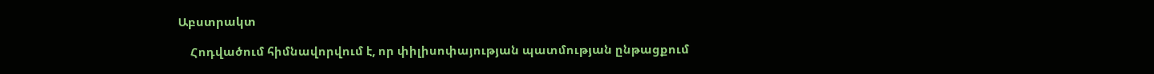Աբստրակտ

    Հոդվածում հիմնավորվում է, որ փիլիսոփայության պատմության ընթացքում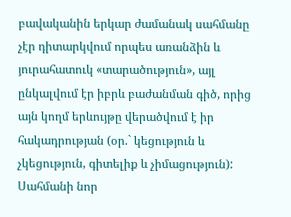բավականին երկար ժամանակ սահմանը չէր դիտարկվում որպես առանձին և յուրահատուկ «տարածություն», այլ ընկալվում էր իբրև բաժանման գիծ, որից այն կողմ երևույթը վերածվում է իր հակադրության (օր.` կեցություն և չկեցություն, գիտելիք և չիմացություն): Սահմանի նոր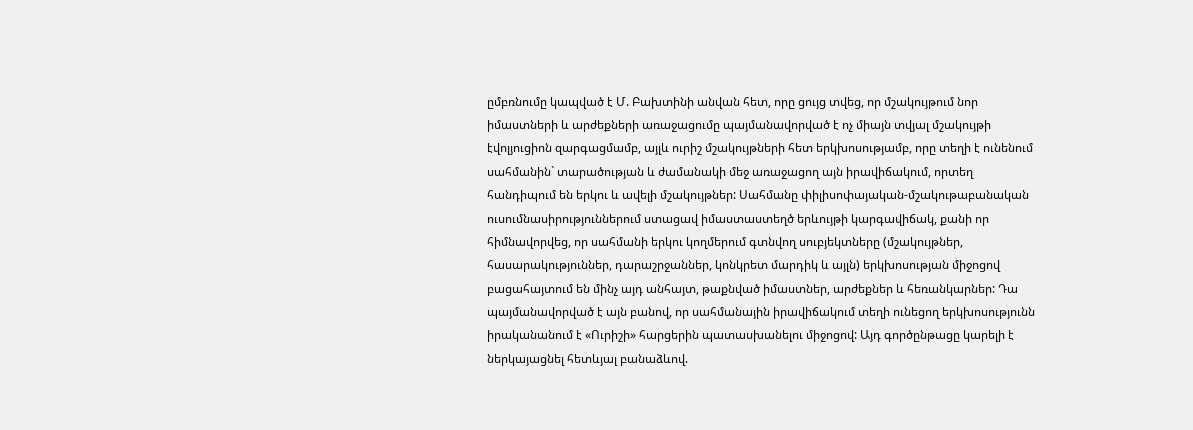ըմբռնումը կապված է Մ. Բախտինի անվան հետ, որը ցույց տվեց, որ մշակույթում նոր իմաստների և արժեքների առաջացումը պայմանավորված է ոչ միայն տվյալ մշակույթի էվոլյուցիոն զարգացմամբ, այլև ուրիշ մշակույթների հետ երկխոսությամբ, որը տեղի է ունենում սահմանին` տարածության և ժամանակի մեջ առաջացող այն իրավիճակում, որտեղ հանդիպում են երկու և ավելի մշակույթներ: Սահմանը փիլիսոփայական-մշակութաբանական ուսումնասիրություններում ստացավ իմաստաստեղծ երևույթի կարգավիճակ, քանի որ հիմնավորվեց, որ սահմանի երկու կողմերում գտնվող սուբյեկտները (մշակույթներ, հասարակություններ, դարաշրջաններ, կոնկրետ մարդիկ և այլն) երկխոսության միջոցով բացահայտում են մինչ այդ անհայտ, թաքնված իմաստներ, արժեքներ և հեռանկարներ: Դա պայմանավորված է այն բանով, որ սահմանային իրավիճակում տեղի ունեցող երկխոսությունն իրականանում է «Ուրիշի» հարցերին պատասխանելու միջոցով: Այդ գործընթացը կարելի է ներկայացնել հետևյալ բանաձևով.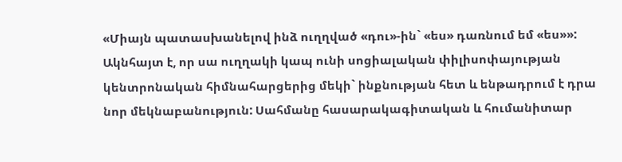«Միայն պատասխանելով ինձ ուղղված «դու»-ին` «ես» դառնում եմ «ես»»: Ակնհայտ է, որ սա ուղղակի կապ ունի սոցիալական փիլիսոփայության կենտրոնական հիմնահարցերից մեկի` ինքնության հետ և ենթադրում է դրա նոր մեկնաբանություն: Սահմանը հասարակագիտական և հումանիտար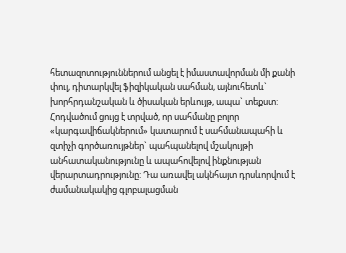հետազոտություններում անցել է իմաստավորման մի քանի փուլ, դիտարկվել ֆիզիկական սահման, այնուհետև` խորհրդանշական և ծիսական երևույթ, ապա` տեքստ: Հոդվածում ցույց է տրված, որ սահմանը բոլոր «կարգավիճակներում» կատարում է սահմանապահի և զտիչի գործառույթներ` պահպանելով մշակույթի անհատականությունը և ապահովելով ինքնության վերարտադրությունը: Դա առավել ակնհայտ դրսևորվում է ժամանակակից գլոբալացման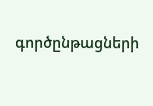գործընթացների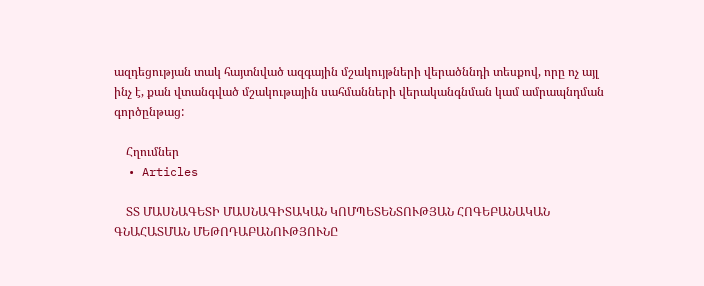ազդեցության տակ հայտնված ազգային մշակույթների վերածննդի տեսքով, որը ոչ այլ ինչ է, քան վտանգված մշակութային սահմանների վերականգնման կամ ամրապնդման գործընթաց:

    Հղումներ
  • Articles

    ՏՏ ՄԱՍՆԱԳԵՏԻ ՄԱՍՆԱԳԻՏԱԿԱՆ ԿՈՄՊԵՏԵՆՏՈՒԹՅԱՆ ՀՈԳԵԲԱՆԱԿԱՆ ԳՆԱՀԱՏՄԱՆ ՄԵԹՈԴԱԲԱՆՈՒԹՅՈՒՆԸ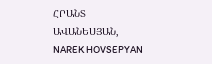ՀՐԱՆՏ ԱՎԱՆԵՍՅԱՆ, NAREK HOVSEPYAN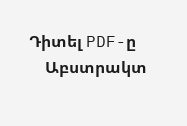Դիտել PDF-ը
    Աբստրակտ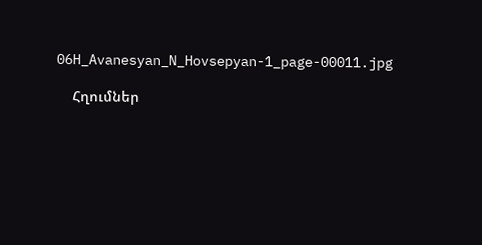06H_Avanesyan_N_Hovsepyan-1_page-00011.jpg

    Հղումներ